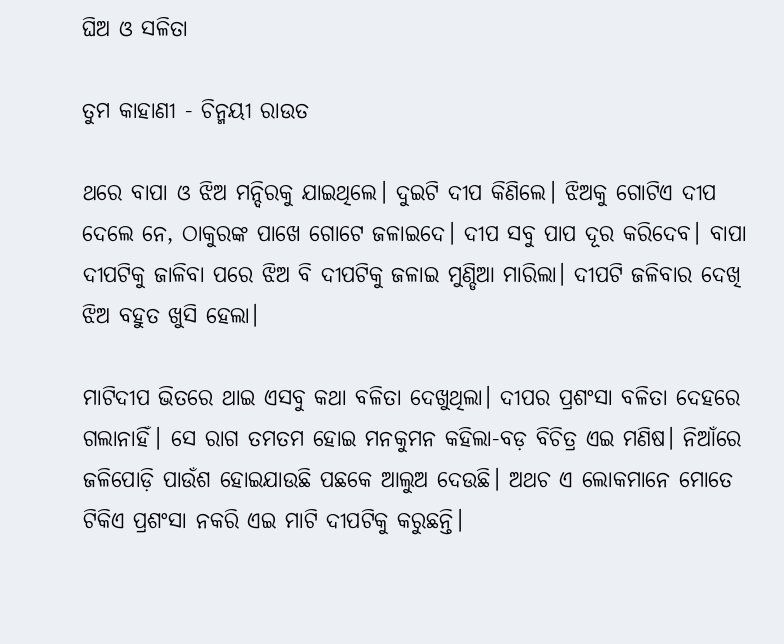ଘିଅ ଓ ସଳିତା

ତୁମ କାହାଣୀ - ଚିନ୍ମୟୀ ରାଉତ

ଥରେ ବାପା ଓ ଝିଅ ମନ୍ଦିରକୁ ଯାଇଥିଲେ। ଦୁଇଟି ଦୀପ କିଣିଲେ। ଝିଅକୁ ଗୋଟିଏ ଦୀପ ଦେଲେ ନେ, ଠାକୁରଙ୍କ ପାଖେ ଗୋଟେ ଜଳାଇଦେ। ଦୀପ ସବୁ ପାପ ଦୂର କରିଦେବ। ବାପା ଦୀପଟିକୁ ଜାଳିବା ପରେ ଝିଅ ବି ଦୀପଟିକୁ ଜଳାଇ ମୁଣ୍ଡିଆ ମାରିଲା। ଦୀପଟି ଜଳିବାର ଦେଖି ଝିଅ ବହୁତ ଖୁସି ହେଲା।

ମାଟିଦୀପ ଭିତରେ ଥାଇ ଏସବୁ କଥା ବଳିତା ଦେଖୁଥିଲା। ଦୀପର ପ୍ରଶଂସା ବଳିତା ଦେହରେ ଗଲାନାହିଁ। ସେ ରାଗ ତମତମ ହୋଇ ମନକୁମନ କହିଲା-ବଡ଼ ବିଚିତ୍ର ଏଇ ମଣିଷ। ନିଆଁରେ ଜଳିପୋଡ଼ି ପାଉଁଶ ହୋଇଯାଉଛି ପଛକେ ଆଲୁଅ ଦେଉଛି। ଅଥଚ ଏ ଲୋକମାନେ ମୋତେ ଟିକିଏ ପ୍ରଶଂସା ନକରି ଏଇ ମାଟି ଦୀପଟିକୁ କରୁଛନ୍ତି।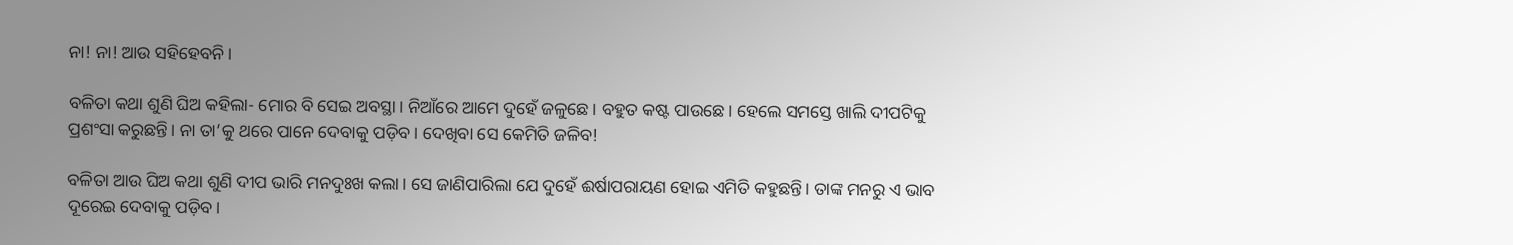ନା! ନା! ଆଉ ସହିହେବନି।

ବଳିତା କଥା ଶୁଣି ଘିଅ କହିଲା- ମୋର ବି ସେଇ ଅବସ୍ଥା। ନିଆଁରେ ଆମେ ଦୁହେଁ ଜଳୁଛେ। ବହୁତ କଷ୍ଟ ପାଉଛେ। ହେଲେ ସମସ୍ତେ ଖାଲି ଦୀପଟିକୁ ପ୍ରଶଂସା କରୁଛନ୍ତି। ନା ତା’କୁ ଥରେ ପାନେ ଦେବାକୁ ପଡ଼ିବ। ଦେଖିବା ସେ କେମିତି ଜଳିବ!

ବଳିତା ଆଉ ଘିଅ କଥା ଶୁଣି ଦୀପ ଭାରି ମନଦୁଃଖ କଲା। ସେ ଜାଣିପାରିଲା ଯେ ଦୁହେଁ ଈର୍ଷାପରାୟଣ ହୋଇ ଏମିତି କହୁଛନ୍ତି। ତାଙ୍କ ମନରୁ ଏ ଭାବ ଦୂରେଇ ଦେବାକୁ ପଡ଼ିବ।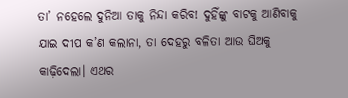ତା’ ନହେଲେ ଦୁନିଆ ତାକୁ ନିନ୍ଦା କରିବ‌! ଦୁହିଁଙ୍କୁ ବାଟକୁ ଆଣିବାକୁ ଯାଇ ଦୀପ କ’ଣ କଲାନା, ତା ଦେହରୁ ବଳିତା ଆଉ ଘିଅକୁ କାଢ଼ିଦେଲା। ଏଥର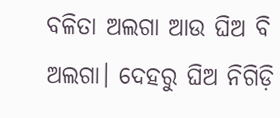ବଳିତା ଅଲଗା ଆଉ ଘିଅ ବି ଅଲଗା। ଦେହରୁ ଘିଅ ନିଗିଡ଼ି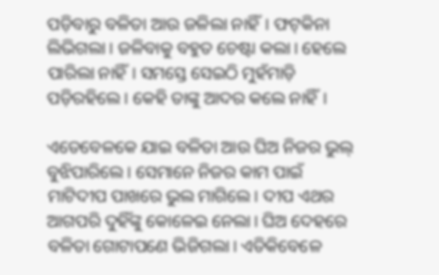ପଡ଼ିବାରୁ ବଳିତା ଆଉ ଜଳିଲା ନାହିଁ। ଫଟ୍‌କିନା ଲିଭିଗଲା। ଜଳିବାକୁ ବହୁତ ଚେଷ୍ଟା କଲା। ହେଲେ ପାରିଲା ନାହିଁ। ସମସ୍ତେ ସେଇଠି ମୁହଁମାଡ଼ି ପଡ଼ିରହିଲେ। କେହି ତାଙ୍କୁ ଆଦର କଲେ ନାହିଁ।

ଏ‌ତେବେଳକେ ଯାଇ ବଳିତା ଆଉ ଘିଅ ନିଜର ଭୁଲ୍‌ ବୁଝିପାରିଲେ। ସେମାନେ ନିଜର କାମ ପାଇଁ ମାଟିଦୀପ ପାଖରେ ଭୁଲ ମାଗିଲେ। ଦୀପ ଏଥର ଆଗପରି ଦୁହିଁଙ୍କୁ କୋଳେଇ ନେଲା। ଘିଅ ଦେହରେ ବଳିତା ଗୋଟାପଣେ ଭିଜିଗଲା। ଏତିକିବେଳେ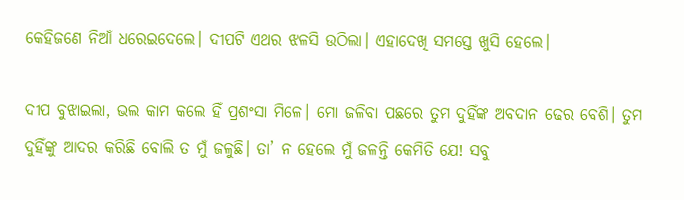କେହିଜଣେ ନିଆଁ ଧରେଇଦେଲେ। ଦୀପଟି ଏଥର ଝଳସି ଉଠିଲା। ଏହାଦେଖି ସମସ୍ତେ ଖୁସି ହେଲେ।

ଦୀପ ବୁଝାଇଲା, ଭଲ କାମ କଲେ ହିଁ ପ୍ରଶଂସା ମିଳେ। ମୋ ଜଳିବା ପଛରେ ତୁମ ଦୁହିଁଙ୍କ ଅବଦାନ ଢେର ବେଶି। ତୁମ ଦୁହିଁଙ୍କୁ ଆଦର କରିଛି ବୋଲି ତ ମୁଁ ଜଳୁଛି। ତା’ ନ ହେଲେ ମୁଁ ଜଳନ୍ତି ‌କେମିତି ଯେ! ସବୁ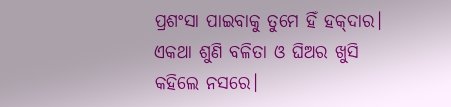ପ୍ରଶଂସା ପାଇବାକୁ ତୁମେ ହିଁ ହକ୍‌ଦାର। ଏକଥା ଶୁଣି ବଳିତା ଓ ଘିଅର ଖୁସି କହିଲେ ନସରେ।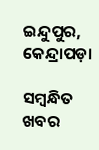ଇନ୍ଦୁପୁର, କେନ୍ଦ୍ରାପଡ଼ା

ସମ୍ବନ୍ଧିତ ଖବର